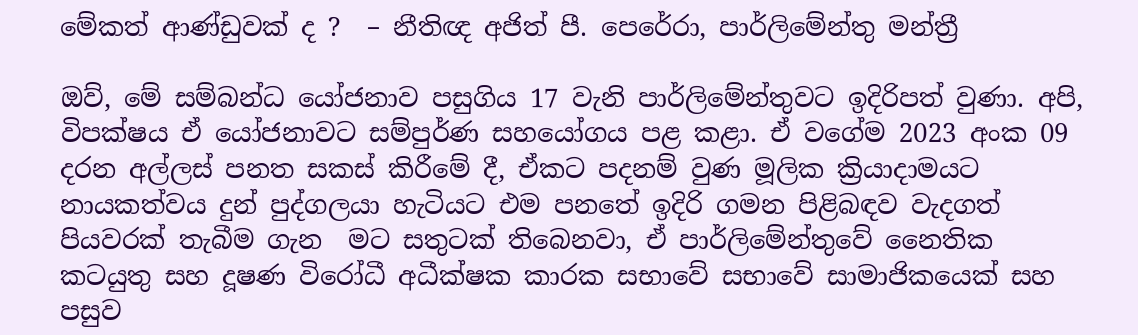මේකත් ආණ්ඩුවක් ද ?  – නීතිඥ අජිත් පී. පෙරේරා, පාර්ලිමේන්තු මන්ත්‍රී

ඔව්, මේ සම්බන්ධ යෝජනාව පසුගිය 17 වැනි පාර්ලිමේන්තුවට ඉදිරිපත් වුණා. අපි, විපක්ෂය ඒ යෝජනාවට සම්පුර්ණ සහයෝගය පළ කළා. ඒ වගේම 2023 අංක 09 දරන අල්ලස් පනත සකස් කිරීමේ දී, ඒකට පදනම් වුණ මූලික ක්‍රියාදාමයට නායකත්වය දුන් පුද්ගලයා හැටියට එම පනතේ ඉදිරි ගමන පිළිබඳව වැදගත් පියවරක් තැබීම ගැන  මට සතුටක් තිබෙනවා, ඒ පාර්ලිමේන්තුවේ නෛතික කටයුතු සහ දූෂණ විරෝධී අධීක්ෂක කාරක සභාවේ සභාවේ සාමාජිකයෙක් සහ පසුව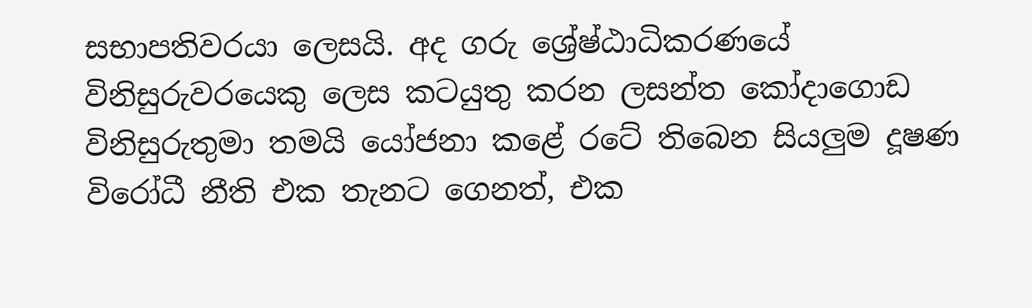සභාපතිවරයා ලෙසයි. අද ගරු ශ්‍රේෂ්ඨාධිකරණයේ විනිසුරුවරයෙකු ලෙස කටයුතු කරන ලසන්ත කෝදාගොඩ විනිසුරුතුමා තමයි යෝජනා කළේ රටේ තිබෙන සියලුම දූෂණ විරෝධී නීති එක තැනට ගෙනත්, එක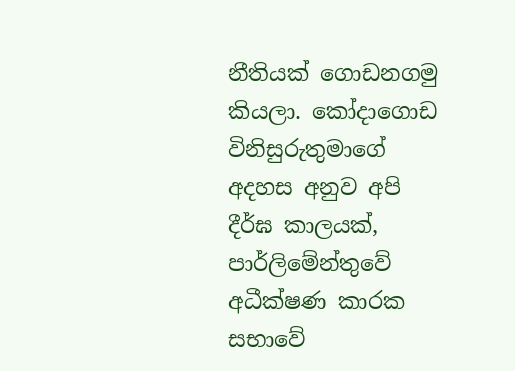නීතියක් ගොඩනගමු කියලා. කෝදාගොඩ විනිසුරුතුමාගේ අදහස අනුව අපි දීර්ඝ කාලයක්, පාර්ලිමේන්තුවේ අධීක්ෂණ කාරක සභාවේ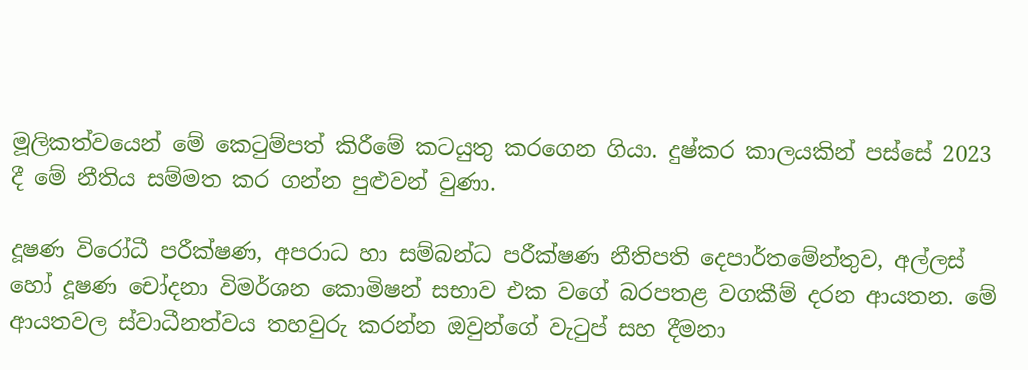මූලිකත්වයෙන් මේ කෙටුම්පත් කිරීමේ කටයුතු කරගෙන ගියා. දුෂ්කර කාලයකින් පස්සේ 2023 දී මේ නීතිය සම්මත කර ගන්න පුළුවන් වුණා.

දූෂණ විරෝධී පරීක්ෂණ, අපරාධ හා සම්බන්ධ පරීක්ෂණ නීතිපති දෙපාර්තමේන්තුව, අල්ලස් හෝ දූෂණ චෝදනා විමර්ශන කොමිෂන් සභාව එක වගේ බරපතළ වගකීම් දරන ආයතන. මේ ආයතවල ස්වාධීනත්වය තහවුරු කරන්න ඔවුන්ගේ වැටුප් සහ දීමනා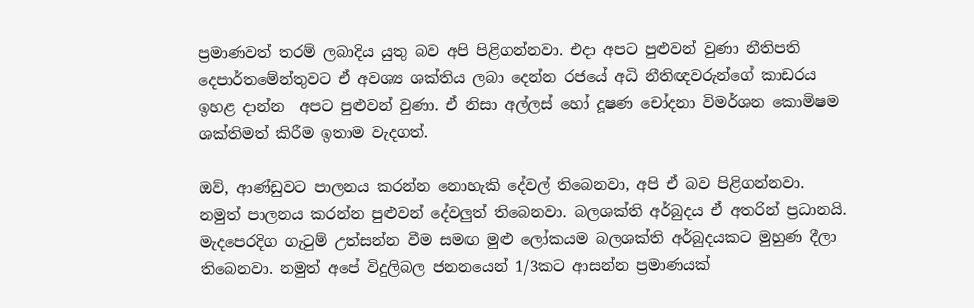ප්‍රමාණවත් තරම් ලබාදිය යුතු බව අපි පිළිගන්නවා. එදා අපට පුළුවන් වුණා නීතිපති දෙපාර්තමේන්තුවට ඒ අවශ්‍ය ශක්තිය ලබා දෙන්න රජයේ අධි නීතිඥවරුන්ගේ කාඩරය ඉහළ දාන්න  අපට පුළුවන් වුණා. ඒ නිසා අල්ලස් හෝ දූෂණ චෝදනා විමර්ශන කොමිෂම ශක්තිමත් කිරීම ඉතාම වැදගත්.

ඔව්, ආණ්ඩුවට පාලනය කරන්න ‌නොහැකි දේවල් තිබෙනවා, අපි ඒ බව පිළිගන්නවා. නමුත් පාලනය කරන්න පුළුවන් දේවලුත් තිබෙනවා. බලශක්ති අර්බුදය ඒ අතරින් ප්‍රධානයි. මැදපෙරදිග ගැටුම් උත්සන්න වීම සමඟ මුළු ලෝකයම බලශක්ති අර්බුදයකට මුහුණ දීලා තිබෙනවා. නමුත් අපේ විදුලිබල ජනනයෙන් 1/3කට ආසන්න ප්‍රමාණයක්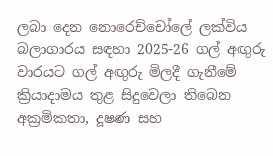ලබා දෙන නොරෙච්චෝලේ ලක්විය බලාගාරය සඳහා 2025-26 ගල් අඟුරු වාරයට ගල් අඟුරු මිලදී ගැනීමේ ක්‍රියාදාමය තුළ සිදුවෙලා තිබෙන අක්‍රමිකතා, දූෂණ සහ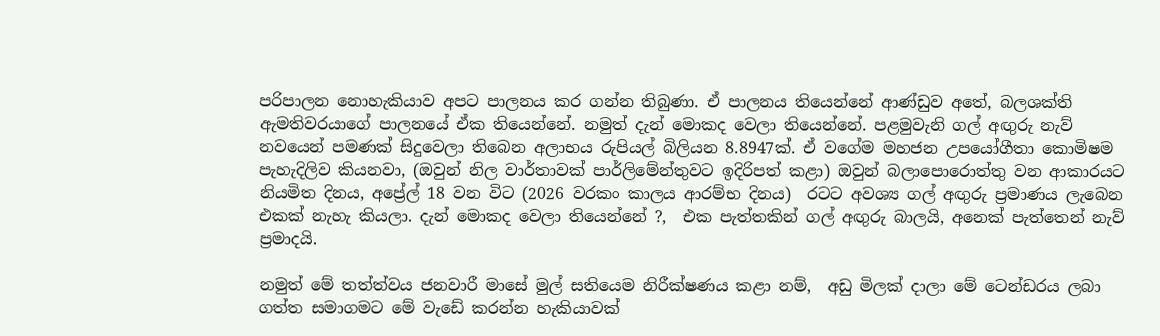පරිපාලන නොහැකියාව අපට පාලනය කර ගන්න තිබුණා. ඒ පාලනය තියෙන්නේ ආණ්ඩුව අතේ, බලශක්ති ඇමතිවරයාගේ පාලනයේ ඒක තියෙන්නේ. නමුත් දැන් මොකද වෙලා තියෙන්නේ. පළමුවැනි ගල් අඟුරු නැව් නවයෙන් පමණක් සිදුවෙලා තිබෙන අලාභය රුපියල් බිලියන 8.8947ක්. ඒ වගේම මහජන උපයෝගීතා කොමිෂම පැහැදිලිව කියනවා, (ඔවුන් නිල වාර්තාවක් පාර්ලිමේන්තුවට ඉදිරිපත් කළා) ඔවුන් බලාපොරොත්තු වන ආකාරයට නියමිත දිනය, අප්‍රේල් 18 වන විට (2026 වරකං කාලය ආරම්භ දිනය)  රටට අවශ්‍ය ගල් අඟුරු ප්‍රමාණය ලැබෙන එකක් නැහැ කියලා. දැන් මොකද වෙලා තියෙන්නේ ?,  එක පැත්තකින් ගල් අඟුරු බාලයි, අනෙක් පැත්තෙන් නැව් ප්‍රමාදයි.

නමුත් මේ තත්ත්වය ජනවාරී මාසේ මුල් සතියෙම නිරීක්ෂණය කළා නම්,  අඩු මිලක් දාලා මේ ටෙන්ඩරය ලබා ගත්ත සමාගමට මේ වැඩේ කරන්න හැකියාවක්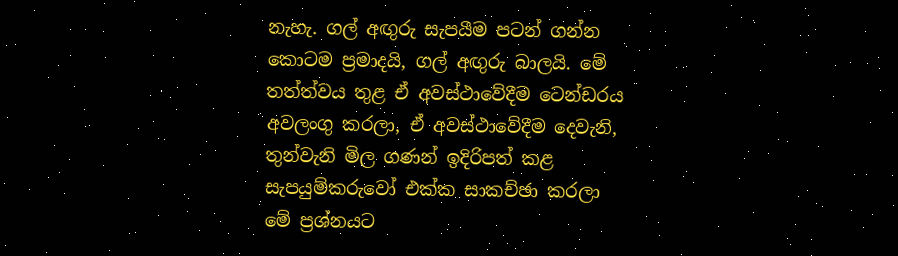නැහැ. ගල් අඟුරු සැපයීම පටන් ගන්න කොටම ප්‍රමාදයි, ගල් අඟුරු බාලයි. මේ තත්ත්වය තුළ ඒ අවස්ථාවේදීම ටෙන්ඩරය අවලංගු කරලා, ඒ අවස්ථාවේදීම දෙවැනි, තුන්වැනි මිල ගණන් ඉදිරිපත් කළ සැපයුම්කරුවෝ එක්ක සාකච්ඡා කරලා මේ ප්‍රශ්නයට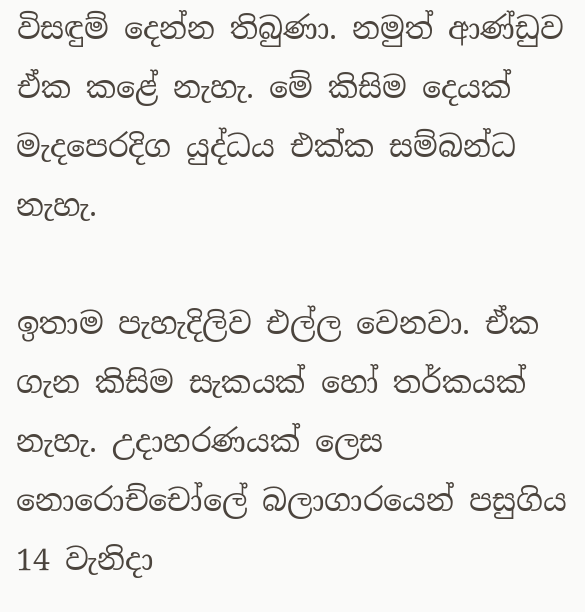විසඳුම් දෙන්න තිබුණා. නමුත් ආණ්ඩුව ඒක කළේ නැහැ. මේ කිසිම දෙයක් මැදපෙරදිග යුද්ධය එක්ක සම්බන්ධ නැහැ.

ඉතාම පැහැදිලිව එල්ල වෙනවා. ඒක ගැන කිසිම සැකයක් හෝ තර්කයක් නැහැ. උදාහරණයක් ලෙස නොරොච්චෝලේ බලාගාරයෙන් පසුගිය 14 වැනිදා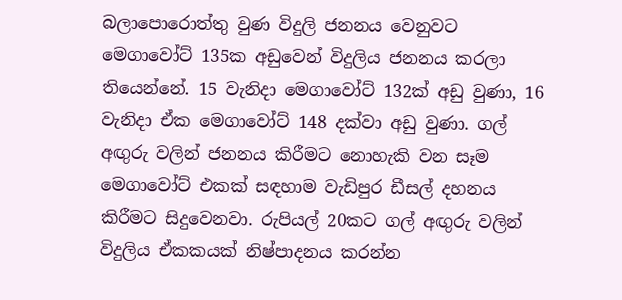බලාපොරොත්තු වුණ විදුලි ජනනය වෙනුවට මෙගාවෝට් 135ක අඩුවෙන් විදුලිය ජනනය කරලා තියෙන්නේ. 15 වැනිදා මෙගාවෝට් 132ක් අඩු වුණා, 16 වැනිදා ඒක මෙගාවෝ‌ට් 148 දක්වා අඩු වුණා. ගල් අඟුරු වලින් ජනනය කිරීමට නොහැකි වන සෑම මෙගාවෝට් එකක් සඳහාම වැඩිපුර ඩීසල් දහනය කිරීමට සිදුවෙනවා. රුපියල් 20කට ගල් අඟුරු වලින් විදුලිය ඒකකයක් නිෂ්පාදනය කරන්න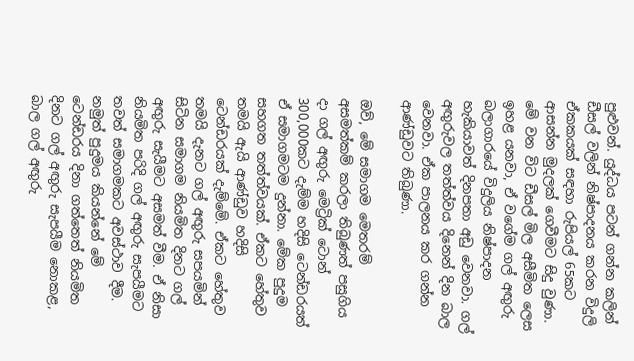පුළුවන්. යුද්ධය පටන් ගන්න කලින් ඩීසල් වලින් නිෂ්පාදනය කරන විදුලි ඒකකයක් සඳහා රුපියල් 65කට ආසන්න මුදලක් ගෙවීමට සිදු වුණා.  මේ වන විට ඩීසල් මිල අසීමිත ලෙස ඉහළ යනවා, ඒ වගේම ගල් අඟුරු බලාගාරයේ විදුලිය නිෂ්පාදන හැකියාවත් දිනපතා අඩු වෙනවා. ගල් අඟුරුවල තත්ත්වය දිනෙන් දින බාල වෙනවා. ඒක පාලනය කර ගන්න ආණ්ඩුවට තිබුණා.

ඔව්, මේ සමාගම මෙතරම් අසමත්කම් කරලා තිබුණත් පසුගිය දා ගල් අඟුරු මෙට්‍රික් ටොන් 300,000කට දැම්ම හදිසි ටෙන්ඩරයත් ඒ සමාගමටම දුන්නා. මේක පුදුම සහගත තත්ත්වයක්. ඒකට හේතුව තමයි ඇයි ආණ්ඩුව හදිසි ටෙන්ඩරයක් දැම්මේ. ඒකට හේතුව තමයි දැනට ගල් අඟුරු සපයමින් සිටින සමාගම නියමිත දිනට ගල් අඟුරු සැයීමට අසමත් වීම. ඒ නිසා නියමිත පරිදි ගල් අඟුරු සැපයීමට තවත් සමාගමකට අවස්ථාව දීම. නමුත් පුදුමය කියන්නේ මේ ටෙන්ඩරය දිනා ගත්තෙත් නියමිත දිනට ගල් අඟුරු සැපයීම නොකළ, බාල ගල් අඟුරු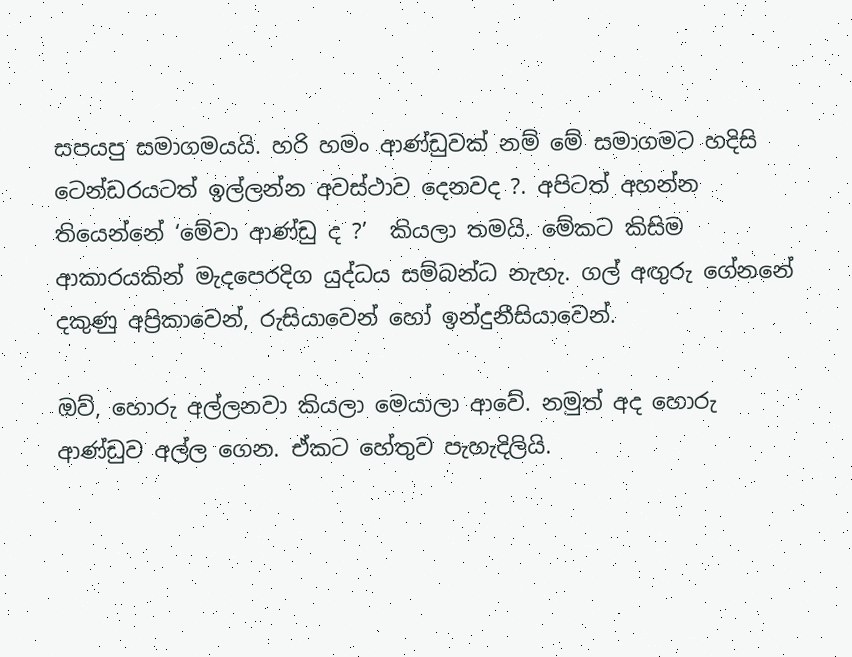සපයපු සමාගමයයි. හරි හමං ආණ්ඩුවක් නම් මේ සමාගමට හදිසි ටෙන්ඩරයටත් ඉල්ලන්න අවස්ථාව දෙනවද ?. අපිටත් අහන්න තියෙන්නේ ‘මේවා ආණ්ඩු ද ?’  කියලා තමයි. මේකට කිසිම ආකාරයකින් මැදපෙරදිග යුද්ධය සම්බන්ධ නැහැ. ගල් අඟුරු ගේනනේ දකුණු අප්‍රිකාවෙන්, රුසියාවෙන් හෝ ඉන්දුනීසියාවෙන්.

ඔව්, හොරු අල්ලනවා කියලා මෙයාලා ආවේ. නමුත් අද හොරු ආණ්ඩුව අල්ල ගෙන. ඒකට හේතුව පැහැදිලියි.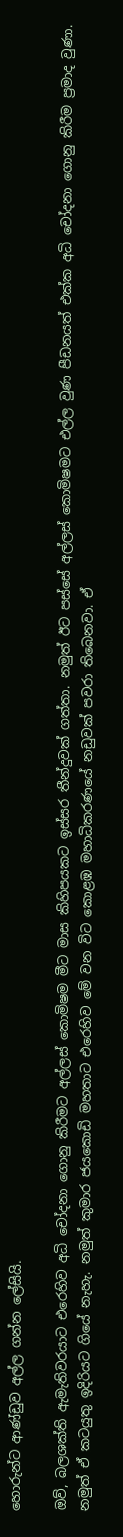හොරුන්ට ආණ්ඩුව අල්ල ගන්න ලේසියි.

ඔව්, බලශක්ති ඇමැතිවරයාට එරෙහිව අධි චෝදනා ගොනු කිරීමට අල්ලස් කොමිෂම මීට මාස කිහිපයකට ඉස්සර තීන්දුවක් ගත්තා. නමුත් ඊට පස්සේ අල්ලස් කොමිෂමට එල්ල වුණ පීඩනයත් එක්ක අධි චෝදනා ගොනු කිරීම ප්‍රමාද වුණා. නමුත් ඒ කටයුතු ඉදිරියට ගියේ නැහැ. නමුත් කුමාර ජයකොඩි මහතාට එරෙහිව මේ වන විට කොළඹ මහාධිකරණයේ නඩුවක් පවරා තිබෙනවා. ඒ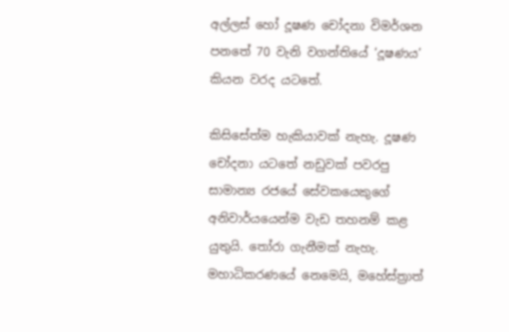අල්ලස් හෝ දූෂණ චෝදනා විමර්ශන පනතේ 70 වැනි වගන්තියේ ‘දූෂණය’ කියන වරද යටතේ.

කිසිසේත්ම හැකියාවක් නැහැ. දූෂණ චෝදනා යටතේ නඩුවක් පවරපු සාමාන්‍ය රජයේ සේවකයෙකුගේ අනිවාර්යයෙන්ම වැඩ තහනම් කළ යුතුයි. තෝරා ගැනීමක් නැහැ. මහාධිකරණයේ නෙමෙයි, මහේස්ත්‍රාත්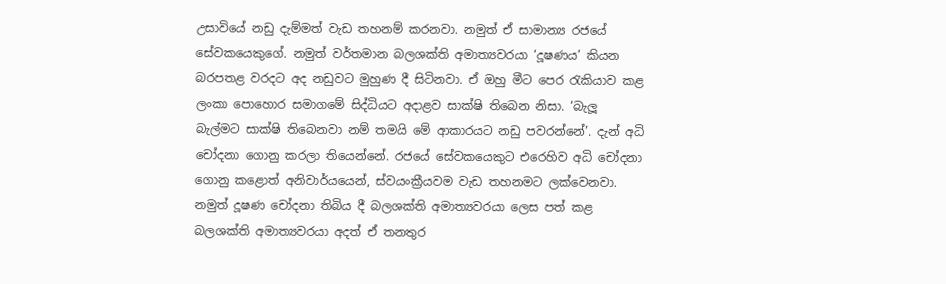උසාවියේ නඩු දැම්මත් වැඩ තහනම් කරනවා. නමුත් ඒ සාමාන්‍ය රජයේ සේවකයෙකුගේ. නමුත් වර්තමාන බලශක්ති අමාත්‍යවරයා ‘දූෂණය’ කියන බරපතළ වරදට අද නඩුවට මුහුණ දී සිටිනවා. ඒ ඔහු මීට පෙර රැකියාව කළ ලංකා පොහොර සමාගමේ සිද්ධියට අදාළව සාක්ෂි තිබෙන නිසා. ‘බැලූ බැල්මට සාක්ෂි තිබෙනවා නම් තමයි මේ ආකාරයට නඩු පවරන්නේ’. දැන් අධි චෝදනා ගොනු කරලා තියෙන්නේ. රජයේ සේවකයෙකුට එරෙහිව අධි චෝදනා ගොනු කළොත් අනිවාර්යයෙන්, ස්වයංක්‍රීයවම වැඩ තහනමට ලක්වෙනවා. නමුත් දූෂණ චෝදනා තිබිය දී බලශක්ති අමාත්‍යවරයා ලෙස පත් කළ බලශක්ති අමාත්‍යවරයා අදත් ඒ තනතුර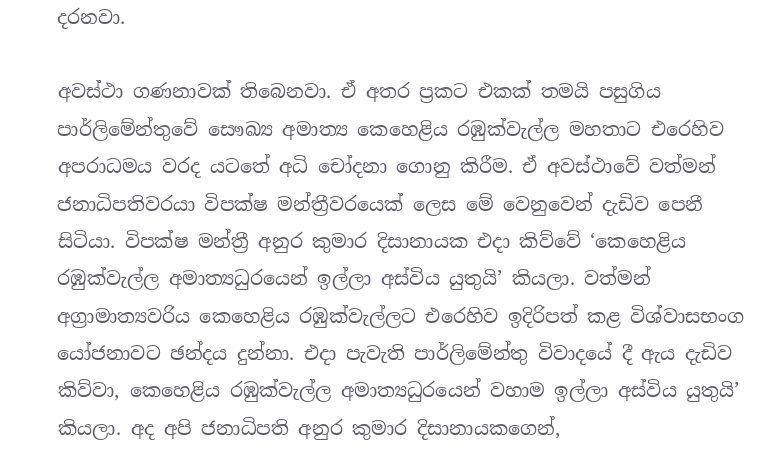දරනවා.

අවස්ථා ගණනාවක් තිබෙනවා. ඒ අතර ප්‍රකට එකක් තමයි පසුගිය පාර්ලිමේන්තුවේ සෞඛ්‍ය අමාත්‍ය කෙහෙළිය රඹුක්වැල්ල මහතාට එරෙහිව අපරාධමය වරද යටතේ අධි චෝදනා ගොනු කිරීම. ඒ අවස්ථාවේ වත්මන් ජනාධිපතිවරයා විපක්ෂ මන්ත්‍රීවරයෙක් ලෙස මේ වෙනුවෙන් දැඩිව පෙනී සිටියා. විපක්ෂ මන්ත්‍රී අනුර කුමාර දිසානායක එදා කිව්වේ ‘කෙහෙළිය රඹුක්වැල්ල අමාත්‍යධුරයෙන් ඉල්ලා අස්විය යුතුයි’ කියලා. වත්මන් අග්‍රාමාත්‍යවරිය කෙහෙළිය රඹුක්වැල්ලට එරෙහිව ඉදිරිපත් කළ විශ්වාසභංග යෝජනාවට ඡන්දය දුන්නා. එදා පැවැති පාර්ලිමේන්තු විවාදයේ දී ඇය දැඩිව කිව්වා, කෙහෙළිය රඹුක්වැල්ල අමාත්‍යධුරයෙන් වහාම ඉල්ලා අස්විය යුතුයි’ කියලා. අද අපි ජනාධිපති අනුර කුමාර දිසානායකගෙන්,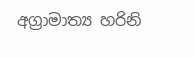අග්‍රාමාත්‍ය හරිනි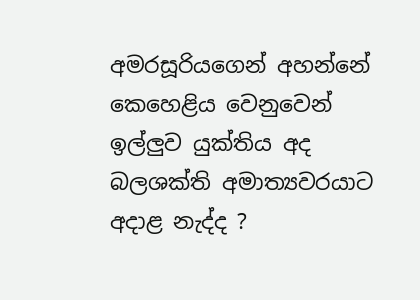අමරසූරියගෙන් අහන්නේ කෙහෙළිය වෙනුවෙන් ඉල්ලුව යුක්තිය අද බලශක්ති අමාත්‍යවරයාට අදාළ නැද්ද ?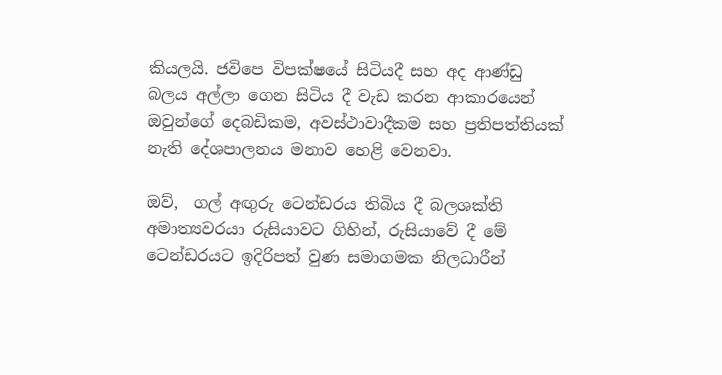කියලයි. ජවිපෙ විපක්ෂයේ සිටියදී සහ අද ආණ්ඩු බලය අල්ලා ගෙන සිටිය දී වැඩ කරන ආකාරයෙන් ඔවුන්ගේ දෙබඩිකම, අවස්ථාවාදීකම සහ ප්‍රතිපත්තියක් නැති දේශපාලනය මනාව හෙළි වෙනවා.

ඔව්,  ගල් අඟුරු ටෙන්ඩරය තිබිය දී බලශක්ති අමාත්‍යවරයා රුසියාවට ගිහින්, රුසියාවේ දී මේ ටෙන්ඩරයට ඉදිරිපත් වුණ සමාගමක නිලධාරීන්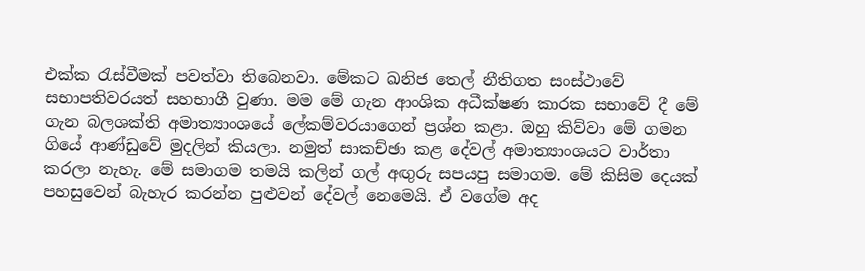එක්ක රැස්වීමක් පවත්වා තිබෙනවා. මේකට ඛනිජ තෙල් නීතිගත සංස්ථාවේ සභාපතිවරයත් සහභාගී වුණා. මම මේ ගැන ආංශික අධීක්ෂණ කාරක සභාවේ දී මේ ගැන බලශක්ති අමාත්‍යාංශයේ ලේකම්වරයාගෙන් ප්‍රශ්න කළා. ඔහු කිව්වා මේ ගමන ගියේ ආණ්ඩුවේ මුදලින් කියලා. නමුත් සාකච්ඡා කළ දේවල් අමාත්‍යාංශයට වාර්තා කරලා නැහැ. මේ සමාගම තමයි කලින් ගල් අඟුරු සපයපු සමාගම. මේ කිසිම දෙයක් පහසුවෙන් බැහැර කරන්න පුළුවන් දේවල් නෙමෙයි. ඒ වගේම අද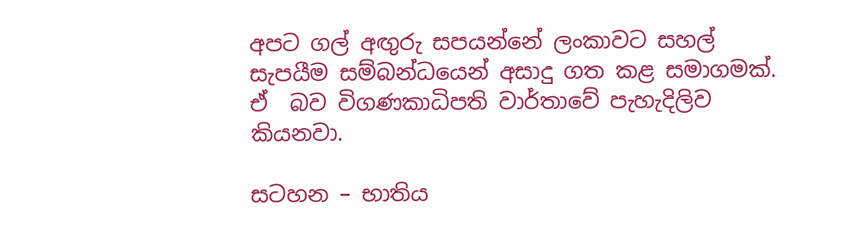අපට ගල් අඟුරු සපයන්නේ ලංකාවට සහල් සැපයීම සම්බන්ධයෙන් අසාදු ගත කළ සමාගමක්. ඒ  බව විගණකාධිපති වාර්තාවේ පැහැදිලිව කියනවා.

සටහන – භාතිය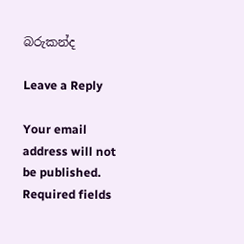බරුකන්ද

Leave a Reply

Your email address will not be published. Required fields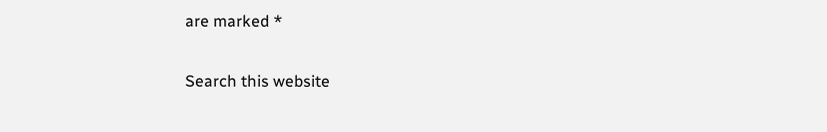are marked *

Search this website